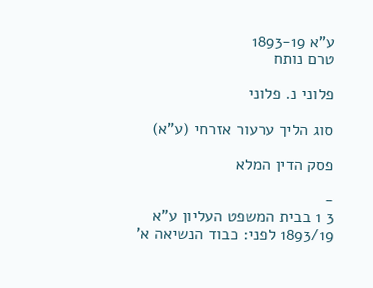ע"א 1893-19
טרם נותח

פלוני נ. פלוני

סוג הליך ערעור אזרחי (ע"א)

פסק הדין המלא

-
3 1 בבית המשפט העליון ע"א 1893/19 לפני: כבוד הנשיאה א'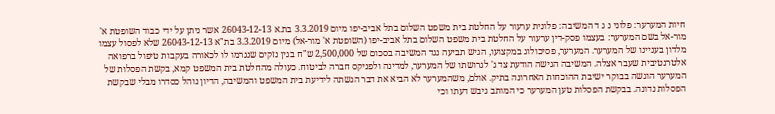חיות המערער: פלוני נ ג ד המשיבה: פלונית ערעור על החלטת בית משפט השלום בתל אביב-יפו מיום 3.3.2019 בת.א 26043-12-13 אשר ניתן על ידי כבוד השופטת א' מור-אל בשם המערער: בעצמו פסק-דין ערעור על החלטת בית משפט השלום בתל אביב-יפו (השופטת א' מור-אל) מיום 3.3.2019 בת"א 26043-12-13 שלא לפסול עצמו מלדון בעניינו של המערער. המערער, פסיכולוג במקצועו, הגיש תביעה נגד המשיבה בסכום של 2,500,000 ש"ח בגין נזקים שנגרמו לו לכאורה בעקבות טיפול ברפואה אלטרנטיבית שעבר אצלה. המשיבה הגישה הודעת צד ג' לגרושתו של המערער, למדינה ולפניקס חברה לביטוח. כעולה מהחלטת בית המשפט קמא, בקשת הפסלות של המערער הוגשה בבוקר ישיבת ההוכחות האחרונה בתיק. אולם, משהמערער לא הביא את דבר הגשתה לידיעת בית המשפט והמשיבה, הדיון נוהל כסדרו מבלי שבקשת הפסלות נדונה. בבקשת הפסלות טען המערער כי המותב גיבש דעתו וכי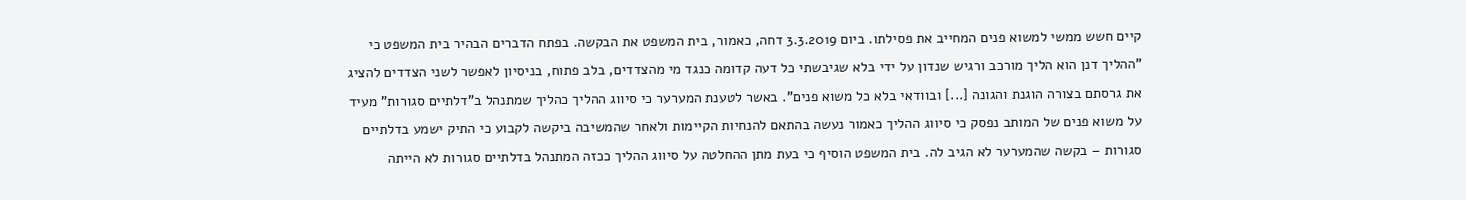קיים חשש ממשי למשוא פנים המחייב את פסילתו. ביום 3.3.2019 דחה, כאמור, בית המשפט את הבקשה. בפתח הדברים הבהיר בית המשפט כי "ההליך דנן הוא הליך מורכב ורגיש שנדון על ידי בלא שגיבשתי כל דעה קדומה כנגד מי מהצדדים, בלב פתוח, בניסיון לאפשר לשני הצדדים להציג את גרסתם בצורה הוגנת והגונה [...] ובוודאי בלא כל משוא פנים". באשר לטענת המערער כי סיווג ההליך כהליך שמתנהל ב"דלתיים סגורות" מעיד על משוא פנים של המותב נפסק כי סיווג ההליך כאמור נעשה בהתאם להנחיות הקיימות ולאחר שהמשיבה ביקשה לקבוע כי התיק ישמע בדלתיים סגורות – בקשה שהמערער לא הגיב לה. בית המשפט הוסיף כי בעת מתן ההחלטה על סיווג ההליך ככזה המתנהל בדלתיים סגורות לא הייתה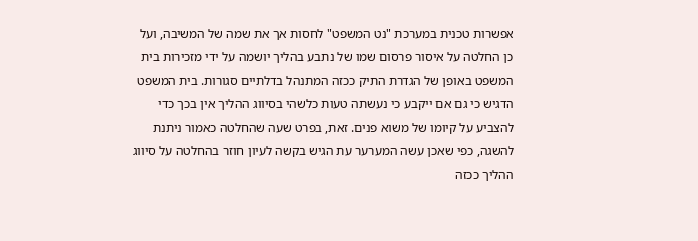אפשרות טכנית במערכת "נט המשפט" לחסות אך את שמה של המשיבה, ועל כן החלטה על איסור פרסום שמו של נתבע בהליך יושמה על ידי מזכירות בית המשפט באופן של הגדרת התיק ככזה המתנהל בדלתיים סגורות. בית המשפט הדגיש כי גם אם ייקבע כי נעשתה טעות כלשהי בסיווג ההליך אין בכך כדי להצביע על קיומו של משוא פנים. זאת, בפרט שעה שהחלטה כאמור ניתנת להשגה, כפי שאכן עשה המערער עת הגיש בקשה לעיון חוזר בהחלטה על סיווג ההליך ככזה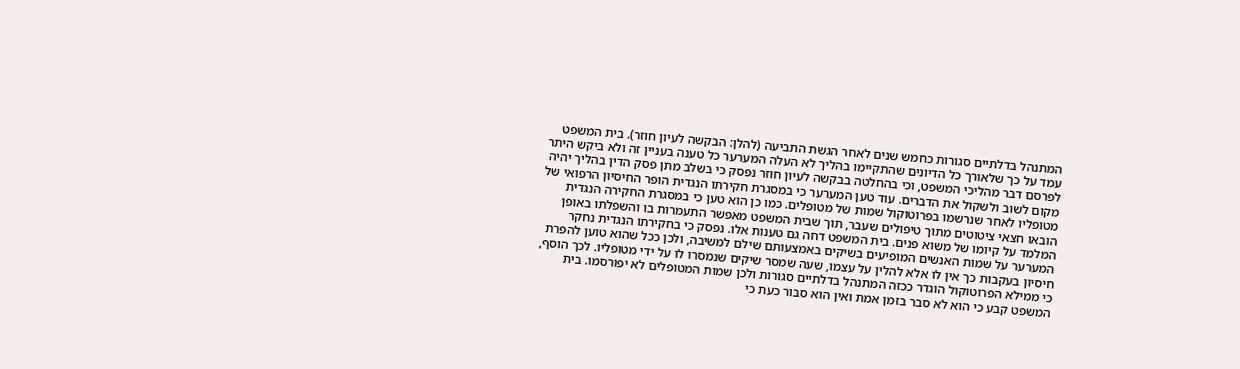המתנהל בדלתיים סגורות כחמש שנים לאחר הגשת התביעה (להלן: הבקשה לעיון חוזר). בית המשפט עמד על כך שלאורך כל הדיונים שהתקיימו בהליך לא העלה המערער כל טענה בעניין זה ולא ביקש היתר לפרסם דבר מהליכי המשפט, וכי בהחלטה בבקשה לעיון חוזר נפסק כי בשלב מתן פסק הדין בהליך יהיה מקום לשוב ולשקול את הדברים. עוד טען המערער כי במסגרת חקירתו הנגדית הופר החיסיון הרפואי של מטופליו לאחר שנרשמו בפרוטוקול שמות של מטופלים. כמו כן הוא טען כי במסגרת החקירה הנגדית הובאו חצאי ציטוטים מתוך טיפולים שעבר, תוך שבית המשפט מאפשר התעמרות בו והשפלתו באופן המלמד על קיומו של משוא פנים. בית המשפט דחה גם טענות אלו. נפסק כי בחקירתו הנגדית נחקר המערער על שמות האנשים המופיעים בשיקים באמצעותם שילם למשיבה, ולכן ככל שהוא טוען להפרת חיסיון בעקבות כך אין לו אלא להלין על עצמו, שעה שמסר שיקים שנמסרו לו על ידי מטופליו. לכך הוסף, כי ממילא הפרוטוקול הוגדר ככזה המתנהל בדלתיים סגורות ולכן שמות המטופלים לא יפורסמו. בית המשפט קבע כי הוא לא סבר בזמן אמת ואין הוא סבור כעת כי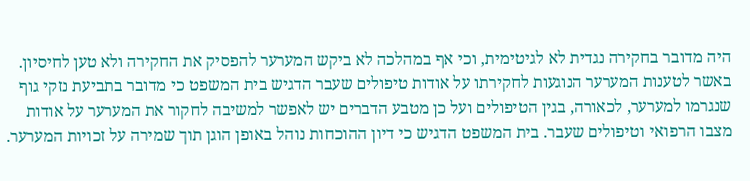היה מדובר בחקירה נגדית לא לגיטימית, וכי אף במהלכה לא ביקש המערער להפסיק את החקירה ולא טען לחיסיון. באשר לטענות המערער הנוגעות לחקירתו על אודות טיפולים שעבר הדגיש בית המשפט כי מדובר בתביעת נזקי גוף שנגרמו למערער, לכאורה, בגין הטיפולים ועל כן מטבע הדברים יש לאפשר למשיבה לחקור את המערער על אודות מצבו הרפואי וטיפולים שעבר. בית המשפט הדגיש כי דיון ההוכחות נוהל באופן הוגן תוך שמירה על זכויות המערער.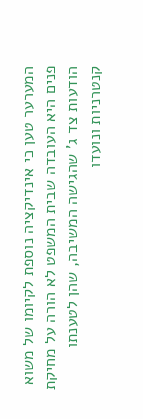המערער טען כי אינדיקציה נוספת לקיומו של משוא פנים היא העובדה שבית המשפט לא הורה על מחיקת הודעות צד ג' שהגישה המשיבה, שהן לטענתו קנטרניות ונועדו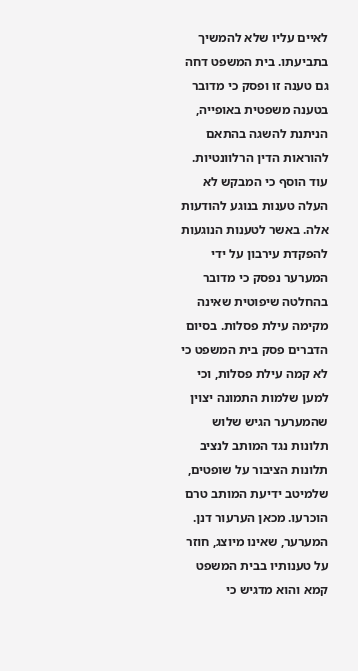לאיים עליו שלא להמשיך בתביעתו. בית המשפט דחה גם טענה זו ופסק כי מדובר בטענה משפטית באופייה, הניתנת להשגה בהתאם להוראות הדין הרלוונטיות. עוד הוסף כי המבקש לא העלה טענות בנוגע להודעות אלה. באשר לטענות הנוגעות להפקדת עירבון על ידי המערער נפסק כי מדובר בהחלטה שיפוטית שאינה מקימה עילת פסלות. בסיום הדברים פסק בית המשפט כי לא קמה עילת פסלות, וכי למען שלמות התמונה יצוין שהמערער הגיש שלוש תלונות נגד המותב לנציב תלונות הציבור על שופטים, שלמיטב ידיעת המותב טרם הוכרעו. מכאן הערעור דנן. המערער, שאינו מיוצג, חוזר על טענותיו בבית המשפט קמא והוא מדגיש כי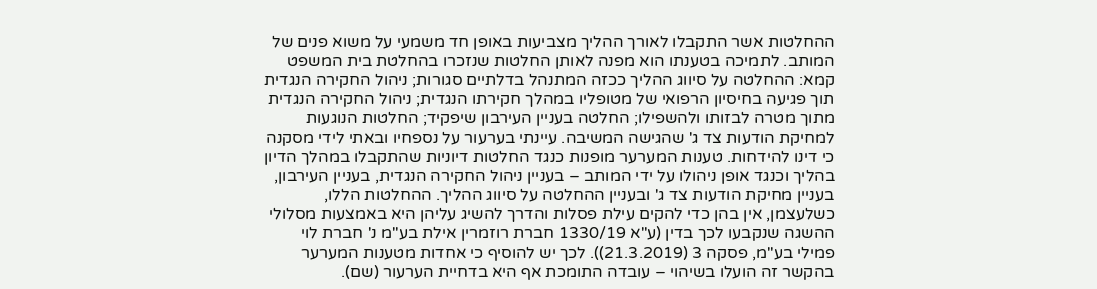ההחלטות אשר התקבלו לאורך ההליך מצביעות באופן חד משמעי על משוא פנים של המותב. לתמיכה בטענתו הוא מפנה לאותן החלטות שנזכרו בהחלטת בית המשפט קמא: ההחלטה על סיווג ההליך ככזה המתנהל בדלתיים סגורות; ניהול החקירה הנגדית תוך פגיעה בחיסיון הרפואי של מטופליו במהלך חקירתו הנגדית; ניהול החקירה הנגדית מתוך מטרה לבזותו ולהשפילו; החלטה בעניין העירבון שיפקיד; החלטות הנוגעות למחיקת הודעות צד ג' שהגישה המשיבה. עיינתי בערעור על נספחיו ובאתי לידי מסקנה כי דינו להידחות. טענות המערער מופנות כנגד החלטות דיוניות שהתקבלו במהלך הדיון בהליך וכנגד אופן ניהולו על ידי המותב – בעניין ניהול החקירה הנגדית, בעניין העירבון, בעניין מחיקת הודעות צד ג' ובעניין ההחלטה על סיווג ההליך. ההחלטות הללו, כשלעצמן, אין בהן כדי להקים עילת פסלות והדרך להשיג עליהן היא באמצעות מסלולי ההשגה שנקבעו לכך בדין (ע"א 1330/19 חברת רוזמרין אילת בע"מ נ' חברת לוי פמילי בע"מ, פסקה 3 (21.3.2019)). לכך יש להוסיף כי אחדות מטענות המערער בהקשר זה הועלו בשיהוי – עובדה התומכת אף היא בדחיית הערעור (שם).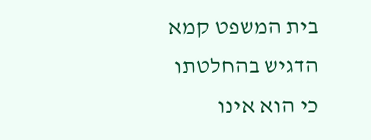בית המשפט קמא הדגיש בהחלטתו כי הוא אינו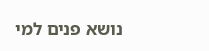נושא פנים למי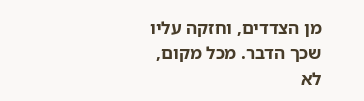מן הצדדים, וחזקה עליו שכך הדבר. מכל מקום, לא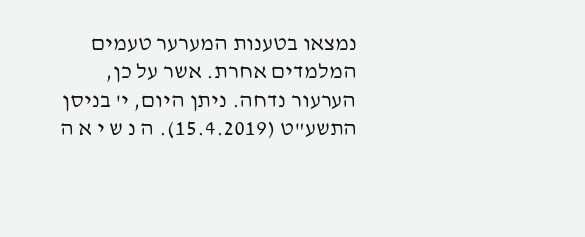נמצאו בטענות המערער טעמים המלמדים אחרת. אשר על כן, הערעור נדחה. ניתן היום, י' בניסן התשע"ט (15.4.2019). ה נ ש י א ה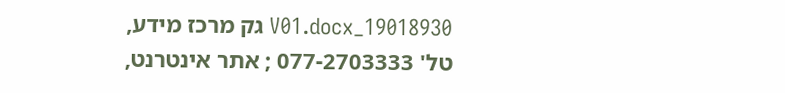19018930_V01.docx גק מרכז מידע, טל' 077-2703333 ; אתר אינטרנט,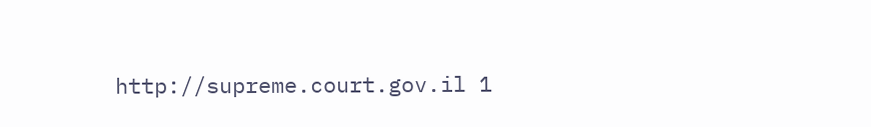http://supreme.court.gov.il 1